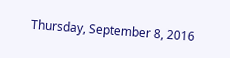Thursday, September 8, 2016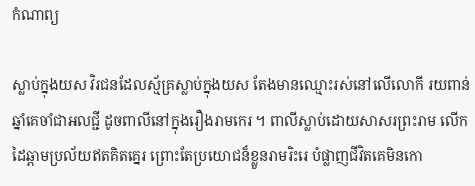កំណាព្យ

ស្លាប់ក្នុងយស វិរជនដែលស្ម័គ្រស្លាប់ក្នុងយស តែងមានឈ្មោះរស់នៅលើលោកី រយពាន់ឆ្នាំគេចាំជាអលជ្ជី ដូចពាលីនៅក្នុងរឿងរាមកេរ ។ ពាលីស្លាប់ដោយសាសរព្រះរាម លើកដៃឆ្ពាមប្រល័យឥតគិតគ្នេរ ព្រោះតែប្រយោជន៏ខ្លួនរាមរិះរេ បំផ្លាញជីវិតគេមិនកោ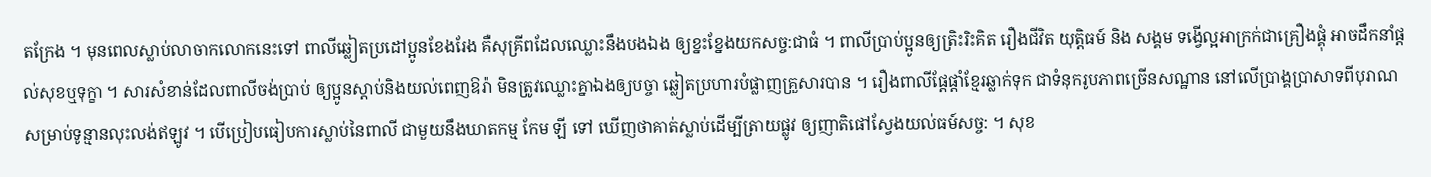តក្រែង ។ មុនពេលស្លាប់លាចាកលោកនេះទៅ ពាលីឆ្លៀតប្រដៅប្អូនខែងរែង គឺសុគ្រីពដែលឈ្លោះនឹងបងឯង ឲ្យខ្នះខ្នែងយកសច្ច:ជាធំ ។ ពាលីប្រាប់ប្អូនឲ្យត្រិះរិះគិត រឿងជីវិត យុត្តិធម៍ និង សង្គម ទង្វើល្អអាក្រក់ជាគ្រឿងផ្គុំ អាចដឹកនាំផ្តល់សុខឬទុក្ខា ។ សារសំខាន់ដែលពាលីចង់ប្រាប់ ឲ្យប្អូនស្តាប់និងយល់ពេញឱរ៉ា មិនត្រូវឈ្លោះគ្នាឯងឲ្យបច្ចា ឆ្លៀតប្រហារបំផ្លាញគ្រួសារបាន ។ រឿងពាលីផ្តែផ្តាំខ្មែរឆ្លាក់ទុក ជាទំនុករូបភាពច្រើនសណ្ឋាន នៅលើប្រាង្គប្រាសាទពីបុរាណ សម្រាប់ទូន្មានលុះលង់ឥឡូវ ។ បើប្រៀបធៀបការស្លាប់នៃពាលី ជាមួយនឹងឃាតកម្ម កែម ឡី ទៅ ឃើញថាគាត់ស្លាប់ដើម្បីត្រាយផ្លូវ ឲ្យញាតិផៅស្វែងយល់ធម៍សច្ច: ។ សុខ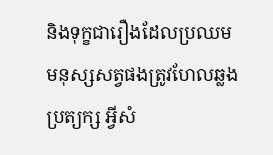និងទុក្ខជារឿងដែលប្រឈម មនុស្សសត្វផងត្រូវហែលឆ្លងប្រត្យក្ស អ្វីសំ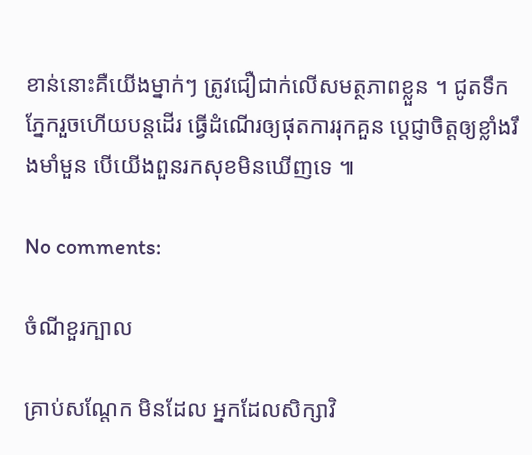ខាន់នោះគឺយើងម្នាក់ៗ ត្រូវជឿជាក់លើសមត្ថភាពខ្លួន ។ ជូតទឹកភ្នែករួចហើយបន្តដើរ ធ្វើដំណើរឲ្យផុតការរុកគួន ប្តេជ្ញាចិត្តឲ្យខ្លាំងរឹងមាំមួន បើយើងពួនរកសុខមិនឃើញទេ ៕

No comments:

ចំណីខួរក្បាល

គ្រាប់សណ្តែក មិនដែល អ្នកដែលសិក្សាវិ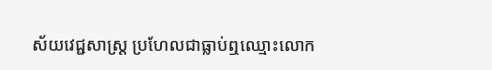ស័យវេជ្ជសាស្ត្រ ប្រហែលជាធ្លាប់ឮឈ្មោះលោក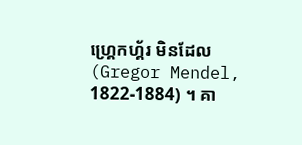ហ្គ្រេកហ្គ័រ មិនដែល (Gregor Mendel, 1822-1884) ។ គា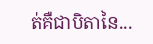ត់គឺជាបិតានៃ...